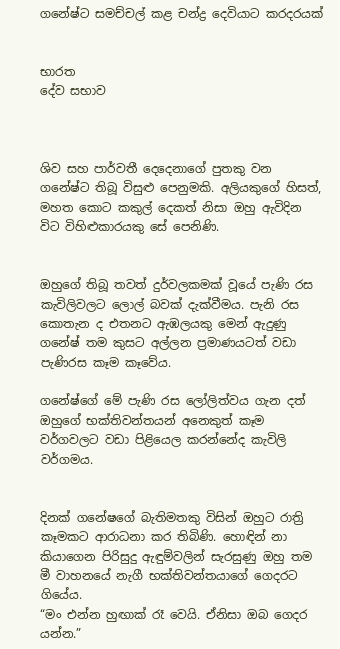ගනේෂ්ට සමච්චල් කළ චන්ද්‍ර දෙවියාට කරදරයක්


භාරත
දේව සභාව



ශිව සහ පාර්වතී දෙදෙනාගේ පුතකු වන ගනේෂ්ට තිබූ විසුළු පෙනුමකි. අලියකුගේ හිසත්, මහත කොට කකුල් දෙකත් නිසා ඔහු ඇවිදින විට විහිළුකාරයකු සේ පෙනිණි.


ඔහුගේ තිබූ තවත් දුර්වලකමක් වූයේ පැණි රස කැවිලිවලට ලොල් බවක් දැක්වීමය. පැනි රස කොතැන ද එතනට ඇඹලයකු මෙන් ඇදුණු ගනේෂ් තම කුසට අල්ලන ප්‍රමාණයටත් වඩා පැණිරස කෑම කෑවේය.

ගනේෂ්ගේ මේ පැණි රස ලෝලිත්වය ගැන දත් ඔහුගේ භක්තිවන්තයන් අනෙකුත් කෑම වර්ගවලට වඩා පිළියෙල කරන්නේද කැවිලි වර්ගමය.


දිනක් ගනේෂගේ බැතිමතකු විසින් ඔහුට රාත්‍රි කෑමකට ආරාධනා කර තිබිණි. හොඳින් නා කියාගෙන පිරිසුදු ඇඳුම්වලින් සැරසුණු ඔහු තම මී වාහනයේ නැගී භක්තිවන්තයාගේ ගෙදරට ගියේය.
“මං එන්න හුඟාක් රෑ වෙයි. ඒනිසා ඔබ ගෙදර යන්න.”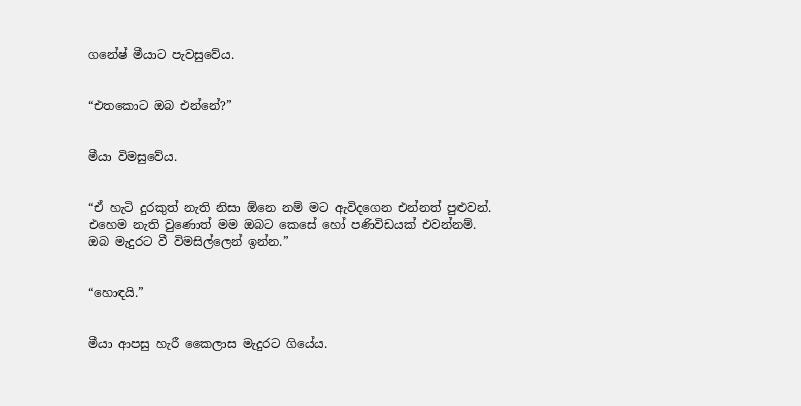ගනේෂ් මීයාට පැවසුවේය.


“එතකොට ඔබ එන්නේ?”


මීයා විමසුවේය.


“ඒ හැටි දුරකුත් නැති නිසා ඕනෙ නම් මට ඇවිදගෙන එන්නත් පුළුවන්. එහෙම නැති වුණොත් මම ඔබට කෙසේ හෝ පණිවිඩයක් එවන්නම්. ඔබ මැදුරට වී විමසිල්ලෙන් ඉන්න.”


“හොඳයි.”


මීයා ආපසු හැරී කෛලාස මැදුරට ගියේය.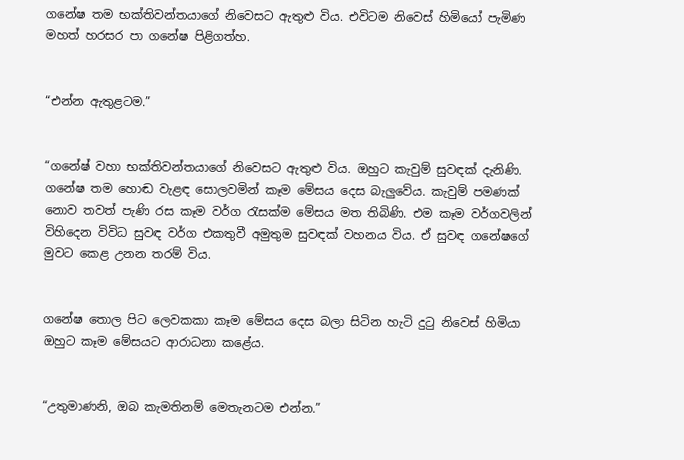ගනේෂ තම භක්තිවන්තයාගේ නිවෙසට ඇතුළු විය. එවිටම නිවෙස් හිමියෝ පැමිණ මහත් හරසර පා ගනේෂ පිළිගත්හ.


“එන්න ඇතුළටම.”


“ගනේෂ් වහා භක්තිවන්තයාගේ නිවෙසට ඇතුළු විය. ඔහුට කැවුම් සුවඳක් දැනිණි. ගනේෂ තම හොඬ වැළඳ සොලවමින් කෑම මේසය දෙස බැලුවේය. කැවුම් පමණක් නොව තවත් පැණි රස කෑම වර්ග රැසක්ම මේසය මත තිබිණි. එම කෑම වර්ගවලින් විහිදෙන විවිධ සුවඳ වර්ග එකතුවී අමුතුම සුවඳක් වහනය විය. ඒ සුවඳ ගනේෂගේ මුවට කෙළ උනන තරම් විය.


ගනේෂ තොල පිට ලෙවකකා කෑම මේසය දෙස බලා සිටින හැටි දුටු නිවෙස් හිමියා ඔහුට කෑම මේසයට ආරාධනා කළේය.


“උතුමාණනි, ඔබ කැමතිනම් මෙතැනටම එන්න.”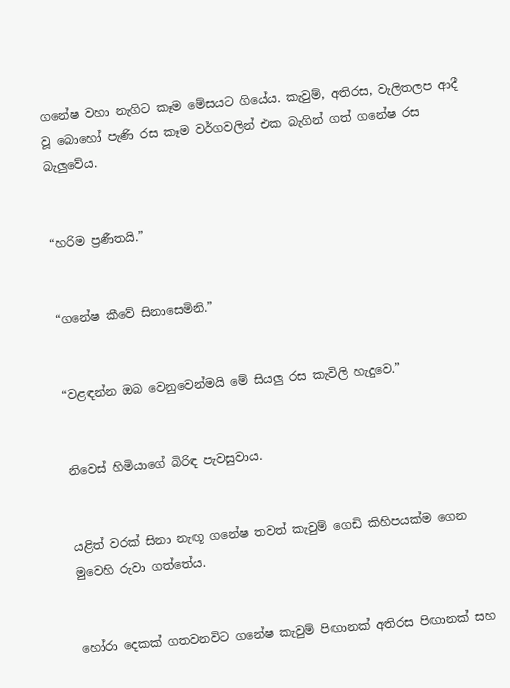ගනේෂ වහා නැගිට කෑම මේසයට ගියේය. කැවුම්, අතිරස, වැලිතලප ආදී වූ බොහෝ පැණි රස කෑම වර්ගවලින් එක බැගින් ගත් ගනේෂ රස බැලුවේය.


“හරිම ප්‍රණීතයි.”


“ගනේෂ කීවේ සිනාසෙමිනි.”


“වළඳන්න ඔබ වෙනුවෙන්මයි මේ සියලු රස කැවිලි හැදුවෙ.”


නිවෙස් හිමියාගේ බිරිඳ පැවසුවාය.


යළිත් වරක් සිනා නැඟූ ගනේෂ තවත් කැවුම් ගෙඩි කිහිපයක්ම ගෙන මුවෙහි රුවා ගත්තේය.


හෝරා දෙකක් ගතවනවිට ගනේෂ කැවුම් පිඟානක් අතිරස පිඟානක් සහ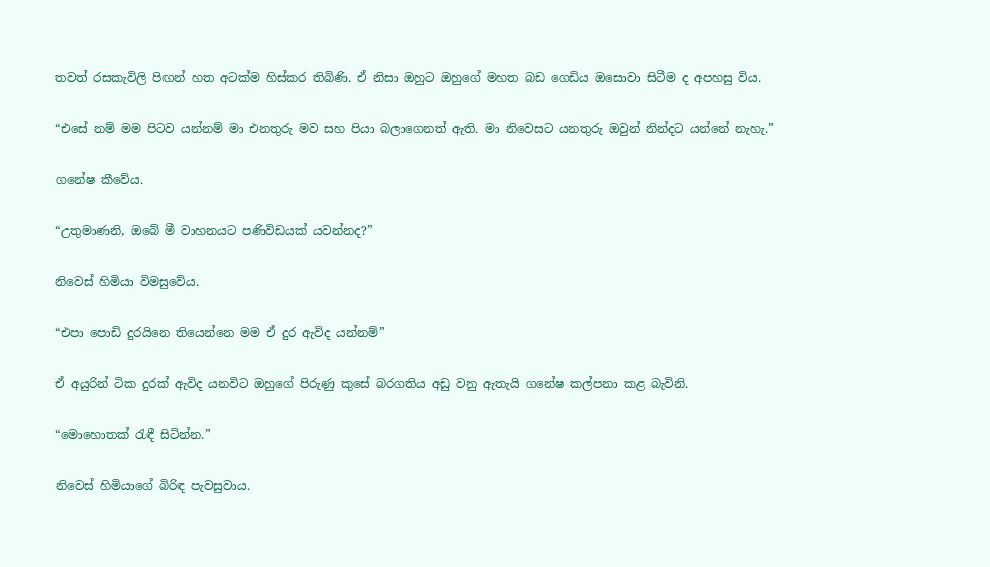තවත් රසකැවිලි පිඟන් හත අටක්ම හිස්කර තිබිණි. ඒ නිසා ඔහුට ඔහුගේ මහත බඩ ගෙඩිය ඔසොවා සිටීම ද අපහසු විය.


“එසේ නම් මම පිටව යන්නම් මා එනතුරු මව සහ පියා බලාගෙනත් ඇති. මා නිවෙසට යනතුරු ඔවුන් නින්දට යන්නේ නැහැ.”


ගනේෂ කීවේය.


“උතුමාණනි, ඔබේ මී වාහනයට පණිවිඩයක් යවන්නද?”


නිවෙස් හිමියා විමසුවේය.


“එපා පොඩි දුරයිනෙ තියෙන්නෙ මම ඒ දුර ඇවිද යන්නම්”


ඒ අයුරින් ටික දුරක් ඇවිද යනවිට ඔහුගේ පිරුණු කුසේ බරගතිය අඩු වනු ඇතැයි ගනේෂ කල්පනා කළ බැවිනි.


“මොහොතක් රැඳී සිටින්න.”


නිවෙස් හිමියාගේ බිරිඳ පැවසුවාය.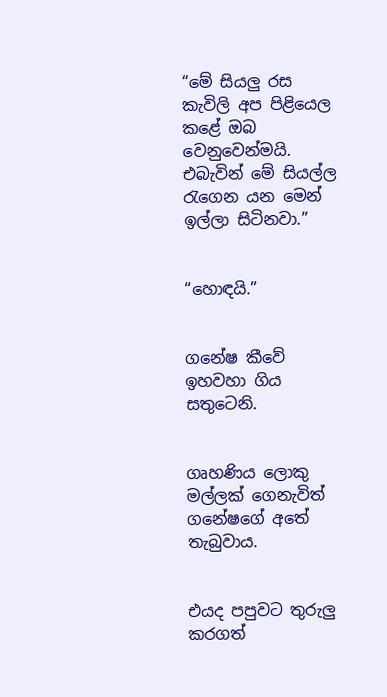“මේ සියලු රස කැවිලි අප පිළියෙල කළේ ඔබ වෙනුවෙන්මයි. එබැවින් මේ සියල්ල රැගෙන යන මෙන් ඉල්ලා සිටිනවා.”


“හොඳයි.”


ගනේෂ කීවේ ඉහවහා ගිය සතුටෙනි.


ගෘහණිය ලොකු මල්ලක් ගෙනැවිත් ගනේෂගේ අතේ තැබුවාය.


එයද පපුවට තුරුලු කරගත්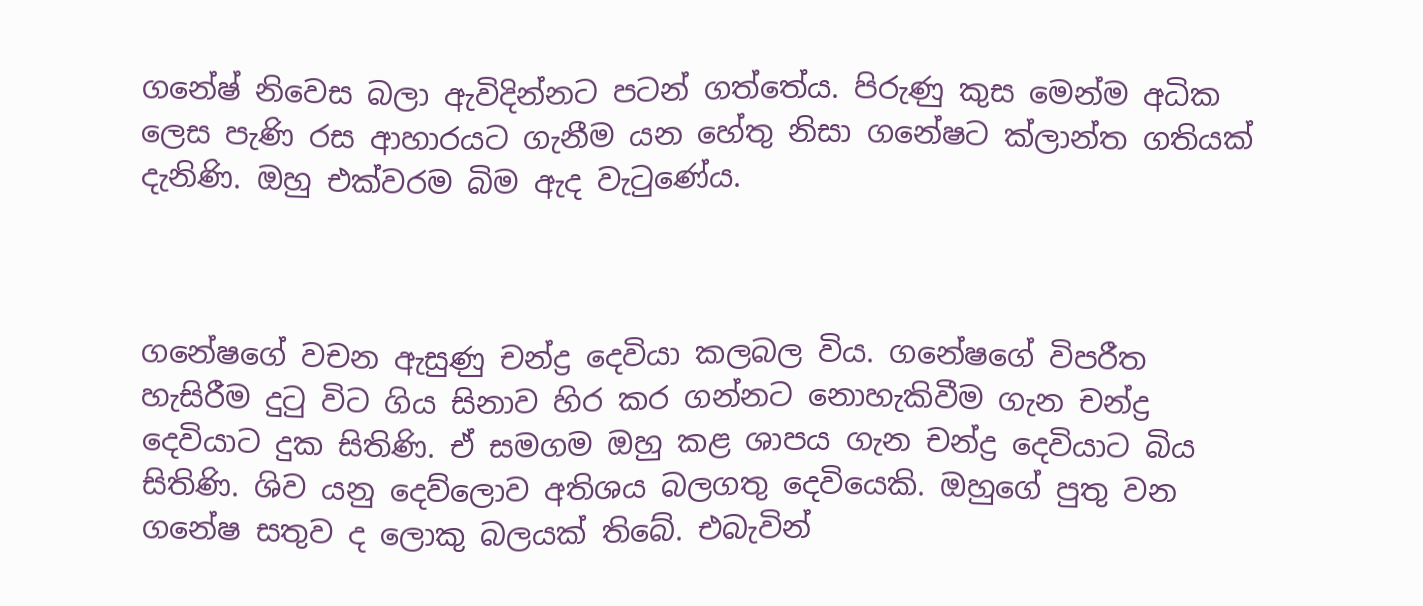ගනේෂ් නිවෙස බලා ඇවිදින්නට පටන් ගත්තේය. පිරුණු කුස මෙන්ම අධික ලෙස පැණි රස ආහාරයට ගැනීම යන හේතු නිසා ගනේෂට ක්ලාන්ත ගතියක් දැනිණි. ඔහු එක්වරම බිම ඇද වැටුණේය.



ගනේෂගේ වචන ඇසුණු චන්ද්‍ර දෙවියා කලබල විය. ගනේෂගේ විපරීත හැසිරීම දුටු විට ගිය සිනාව හිර කර ගන්නට නොහැකිවීම ගැන චන්ද්‍ර දෙවියාට දුක සිතිණි. ඒ සමගම ඔහු කළ ශාපය ගැන චන්ද්‍ර දෙවියාට බිය සිතිණි. ශිව යනු දෙව්ලොව අතිශය බලගතු දෙවියෙකි. ඔහුගේ පුතු වන ගනේෂ සතුව ද ලොකු බලයක් තිබේ. එබැවින්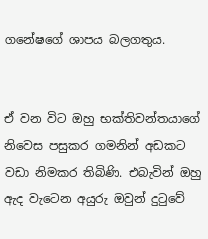ගනේෂගේ ශාපය බලගතුය.


ඒ වන විට ඔහු භක්තිවන්තයාගේ නිවෙස පසුකර ගමනින් අඩකට වඩා නිමකර තිබිණි. එබැවින් ඔහු ඇද වැටෙන අයුරු ඔවුන් දුටුවේ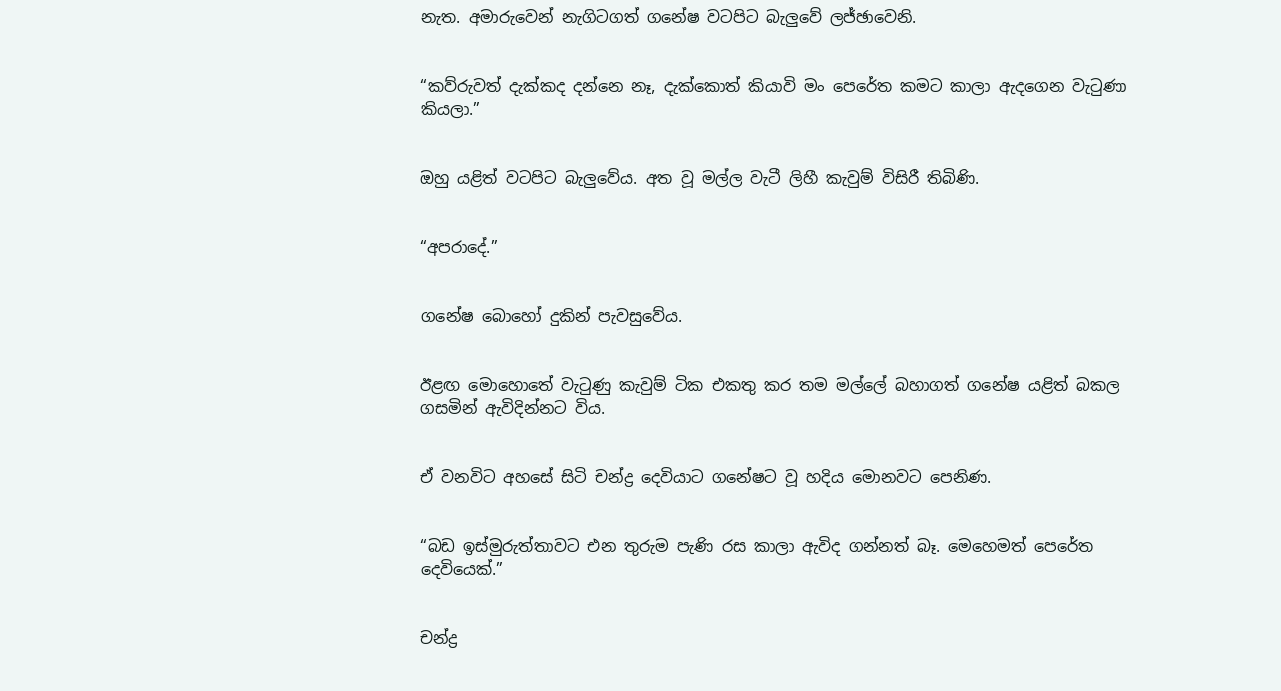නැත. අමාරුවෙන් නැගිටගත් ගනේෂ වටපිට බැලුවේ ලජ්ඡාවෙනි.


“කව්රුවත් දැක්කද දන්නෙ නෑ, දැක්කොත් කියාවි මං පෙරේත කමට කාලා ඇදගෙන වැටුණා කියලා.”


ඔහු යළිත් වටපිට බැලුවේය. අත වූ මල්ල වැටී ලිහී කැවුම් විසිරී තිබිණි.


“අපරාදේ.”


ගනේෂ බොහෝ දුකින් පැවසුවේය.


ඊළඟ මොහොතේ වැටුණු කැවුම් ටික එකතු කර තම මල්ලේ බහාගත් ගනේෂ යළිත් බකල ගසමින් ඇවිදින්නට විය.


ඒ වනවිට අහසේ සිටි චන්ද්‍ර දෙවියාට ගනේෂට වූ හදිය මොනවට පෙනිණ.


“බඩ ඉස්මුරුත්තාවට එන තුරුම පැණි රස කාලා ඇවිද ගන්නත් බෑ. මෙහෙමත් පෙරේත දෙවියෙක්.”


චන්ද්‍ර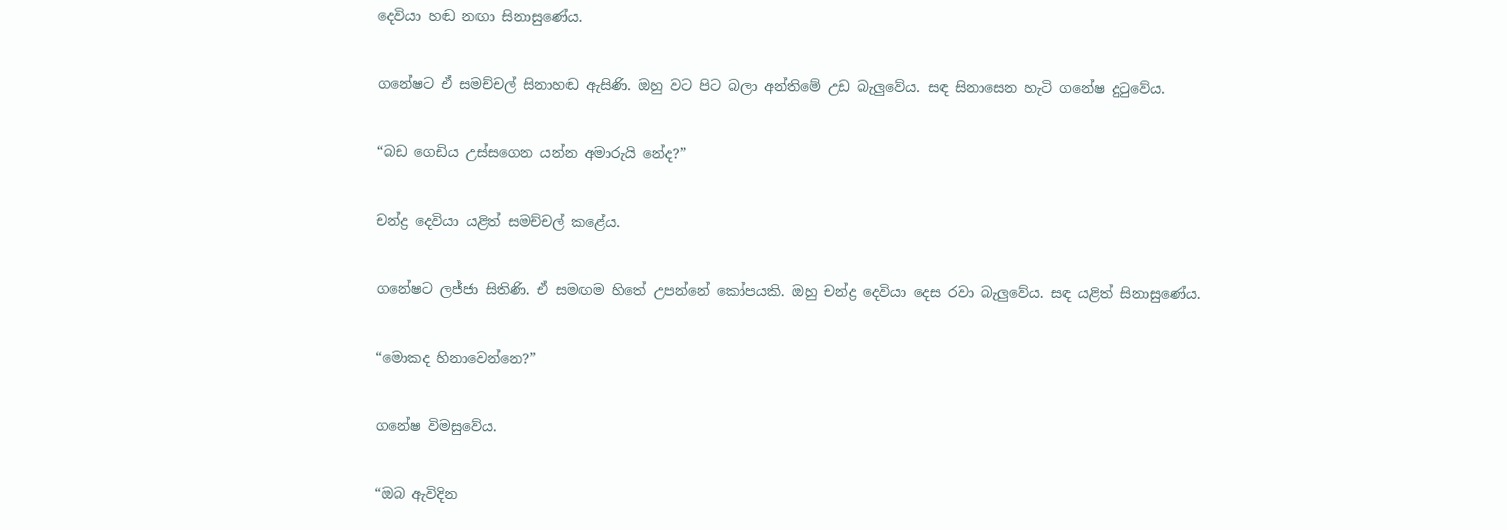දෙවියා හඬ නඟා සිනාසුණේය.


ගනේෂට ඒ සමච්චල් සිනාහඬ ඇසිණි. ඔහු වට පිට බලා අන්තිමේ උඩ බැලුවේය. සඳ සිනාසෙන හැටි ගනේෂ දුටුවේය.


“බඩ ගෙඩිය උස්සගෙන යන්න අමාරුයි නේද?”


චන්ද්‍ර දෙවියා යළිත් සමච්චල් කළේය.


ගනේෂට ලජ්ජා සිතිණි. ඒ සමඟම හිතේ උපන්නේ කෝපයකි. ඔහු චන්ද්‍ර දෙවියා දෙස රවා බැලුවේය. සඳ යළිත් සිනාසුණේය.


“මොකද හිනාවෙන්නෙ?”


ගනේෂ විමසුවේය.


“ඔබ ඇවිදින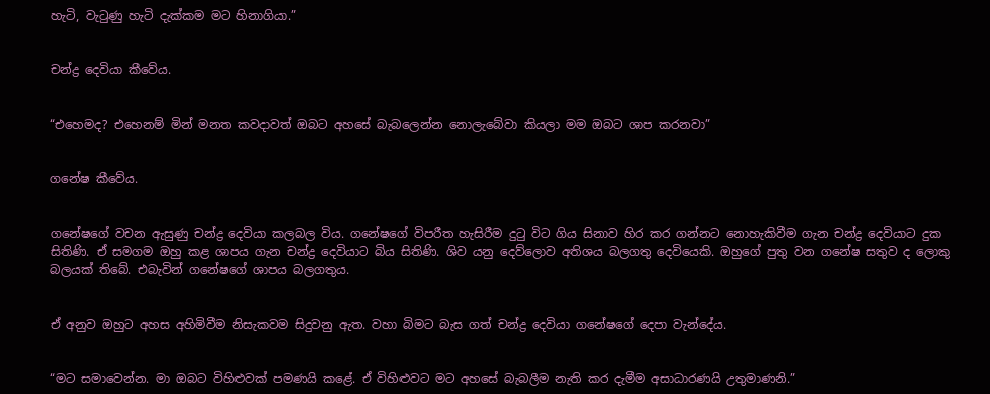හැටි, වැටුණු හැටි දැක්කම මට හිනාගියා.”


චන්ද්‍ර දෙවියා කීවේය.


“එහෙමද? එහෙනම් මින් මනත කවදාවත් ඔබට අහසේ බැබලෙන්න නොලැබේවා කියලා මම ඔබට ශාප කරනවා”


ගනේෂ කීවේය.


ගනේෂගේ වචන ඇසුණු චන්ද්‍ර දෙවියා කලබල විය. ගනේෂගේ විපරීත හැසිරීම දුටු විට ගිය සිනාව හිර කර ගන්නට නොහැකිවීම ගැන චන්ද්‍ර දෙවියාට දුක සිතිණි. ඒ සමගම ඔහු කළ ශාපය ගැන චන්ද්‍ර දෙවියාට බිය සිතිණි. ශිව යනු දෙව්ලොව අතිශය බලගතු දෙවියෙකි. ඔහුගේ පුතු වන ගනේෂ සතුව ද ලොකු බලයක් තිබේ. එබැවින් ගනේෂගේ ශාපය බලගතුය.


ඒ අනුව ඔහුට අහස අහිමිවීම නිසැකවම සිදුවනු ඇත. වහා බිමට බැස ගත් චන්ද්‍ර දෙවියා ගනේෂගේ දෙපා වැන්දේය.


“මට සමාවෙන්න. මා ඔබට විහිළුවක් පමණයි කළේ. ඒ විහිළුවට මට අහසේ බැබලීම නැති කර දැමීම අසාධාරණයි උතුමාණනි.”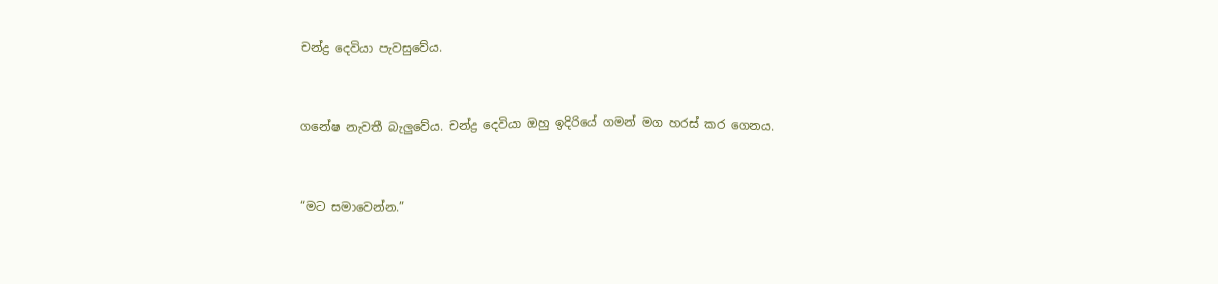චන්ද්‍ර දෙවියා පැවසුවේය.


ගනේෂ නැවතී බැලුවේය. චන්ද්‍ර දෙවියා ඔහු ඉදිරියේ ගමන් මග හරස් කර ගෙනය.


“මට සමාවෙන්න.”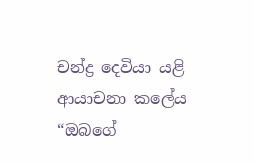චන්ද්‍ර දෙවියා යළි ආයාචනා කලේය “ඔබගේ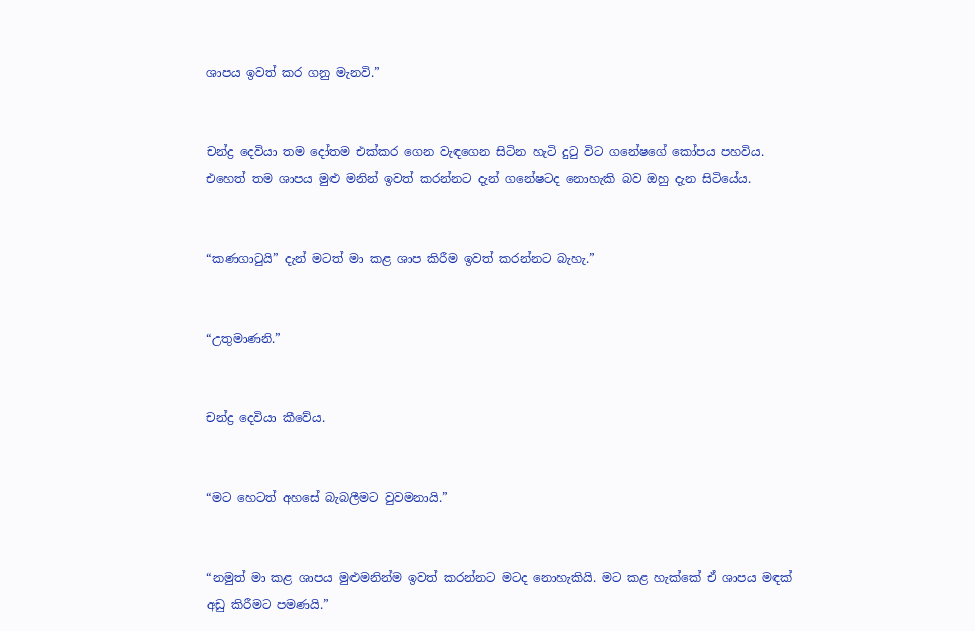ශාපය ඉවත් කර ගනු මැනවි.”


චන්ද්‍ර දෙවියා තම දෝතම එක්කර ගෙන වැඳගෙන සිටින හැටි දුටු විට ගනේෂගේ කෝපය පහවිය. එහෙත් තම ශාපය මුළු මනින් ඉවත් කරන්නට දැන් ගනේෂටද නොහැකි බව ඔහු දැන සිටියේය.


“කණගාටුයි” දැන් මටත් මා කළ ශාප කිරීම ඉවත් කරන්නට බැහැ.”


“උතුමාණනි.”


චන්ද්‍ර දෙවියා කීවේය.


“මට හෙටත් අහසේ බැබලීමට වුවමනායි.”


“නමුත් මා කළ ශාපය මුළුමනින්ම ඉවත් කරන්නට මටද නොහැකියි. මට කළ හැක්කේ ඒ ශාපය මඳක් අඩු කිරීමට පමණයි.”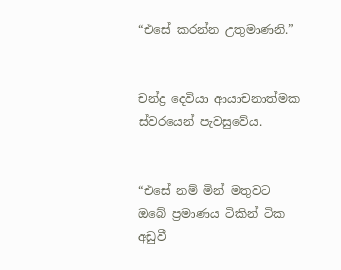“එසේ කරන්න උතුමාණනි.”


චන්ද්‍ර දෙවියා ආයාචනාත්මක ස්වරයෙන් පැවසුවේය.


“එසේ නම් මින් මතුවට ඔබේ ප්‍රමාණය ටිකින් ටික අඩුවී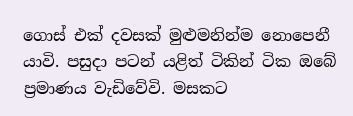ගොස් එක් දවසක් මුළුමනින්ම නොපෙනී යාවි. පසුදා පටන් යළිත් ටිකින් ටික ඔබේ ප්‍රමාණය වැඩිවේවි. මසකට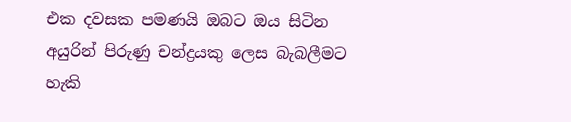එක දවසක පමණයි ඔබට ඔය සිටින අයුරින් පිරුණු චන්ද්‍රයකු ලෙස බැබලීමට හැකි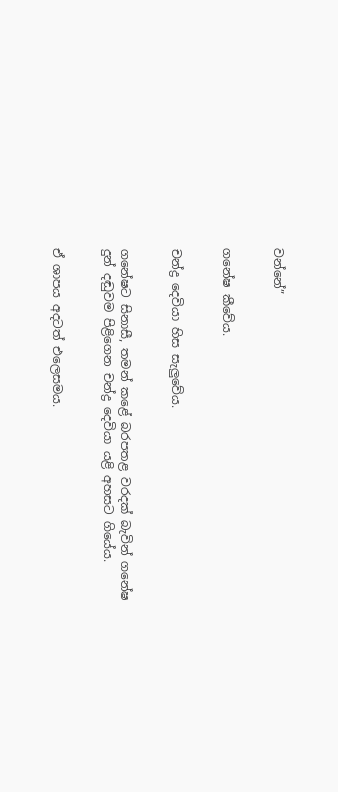වන්නේ”


ගනේෂ කීවේය.


චන්ද්‍ර දෙවියා හිස සැලුවේය.


ගනේෂට සිනාසී, තමන් කළේ බරපතළ වරදක් බැවින් ගනේෂ දුන් දඬුවම පිළිගෙන චන්ද්‍ර දෙවියා යළි අහසට ගියේය.


ඒ ශාපය අදටත් එලෙසමය.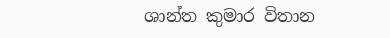ශාන්ත කුමාර විතාන